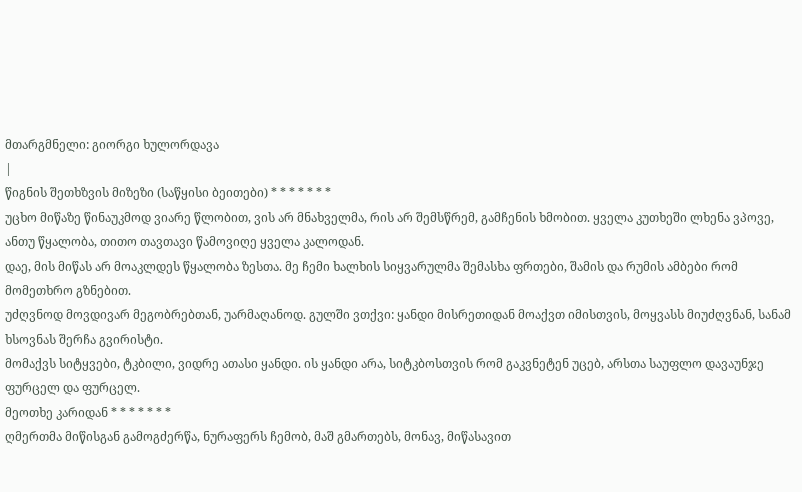მთარგმნელი: გიორგი ხულორდავა
|
წიგნის შეთხზვის მიზეზი (საწყისი ბეითები) * * * * * * *
უცხო მიწაზე წინაუკმოდ ვიარე წლობით, ვის არ მნახველმა, რის არ შემსწრემ, გამჩენის ხმობით. ყველა კუთხეში ლხენა ვპოვე, ანთუ წყალობა, თითო თავთავი წამოვიღე ყველა კალოდან.
დაე, მის მიწას არ მოაკლდეს წყალობა ზესთა. მე ჩემი ხალხის სიყვარულმა შემასხა ფრთები, შამის და რუმის ამბები რომ მომეთხრო გზნებით.
უძღვნოდ მოვდივარ მეგობრებთან, უარმაღანოდ. გულში ვთქვი: ყანდი მისრეთიდან მოაქვთ იმისთვის, მოყვასს მიუძღვნან, სანამ ხსოვნას შერჩა გვირისტი.
მომაქვს სიტყვები, ტკბილი, ვიდრე ათასი ყანდი. ის ყანდი არა, სიტკბოსთვის რომ გაკვნეტენ უცებ, არსთა საუფლო დავაუნჯე ფურცელ და ფურცელ.
მეოთხე კარიდან * * * * * * *
ღმერთმა მიწისგან გამოგძერწა, ნურაფერს ჩემობ, მაშ გმართებს, მონავ, მიწასავით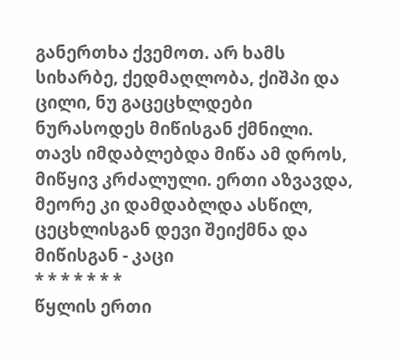განერთხა ქვემოთ. არ ხამს სიხარბე, ქედმაღლობა, ქიშპი და ცილი, ნუ გაცეცხლდები ნურასოდეს მიწისგან ქმნილი.
თავს იმდაბლებდა მიწა ამ დროს, მიწყივ კრძალული. ერთი აზვავდა, მეორე კი დამდაბლდა ასწილ, ცეცხლისგან დევი შეიქმნა და მიწისგან - კაცი
* * * * * * *
წყლის ერთი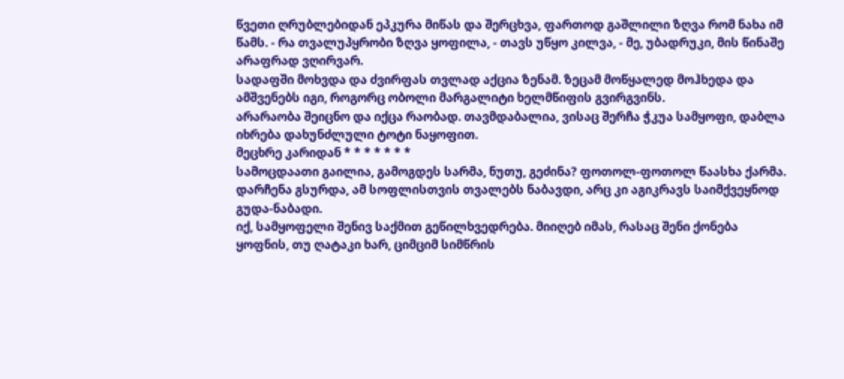წვეთი ღრუბლებიდან ეპკურა მიწას და შერცხვა, ფართოდ გაშლილი ზღვა რომ ნახა იმ წამს. - რა თვალუპყრობი ზღვა ყოფილა, - თავს უწყო კილვა, - მე, უბადრუკი, მის წინაშე არაფრად ვღირვარ.
სადაფში მოხვდა და ძვირფას თვლად აქცია ზენამ. ზეცამ მოწყალედ მოჰხედა და ამშვენებს იგი, როგორც ობოლი მარგალიტი ხელმწიფის გვირგვინს.
არარაობა შეიცნო და იქცა რაობად. თავმდაბალია, ვისაც შერჩა ჭკუა სამყოფი, დაბლა იხრება დახუნძლული ტოტი ნაყოფით.
მეცხრე კარიდან * * * * * * *
სამოცდაათი გაილია, გამოგდეს სარმა, ნუთუ, გეძინა? ფოთოლ-ფოთოლ წაასხა ქარმა. დარჩენა გსურდა, ამ სოფლისთვის თვალებს ნაბავდი, არც კი აგიკრავს საიმქვეყნოდ გუდა-ნაბადი.
იქ, სამყოფელი შენივ საქმით გეწილხვედრება. მიიღებ იმას, რასაც შენი ქონება ყოფნის, თუ ღატაკი ხარ, ციმციმ სიმწრის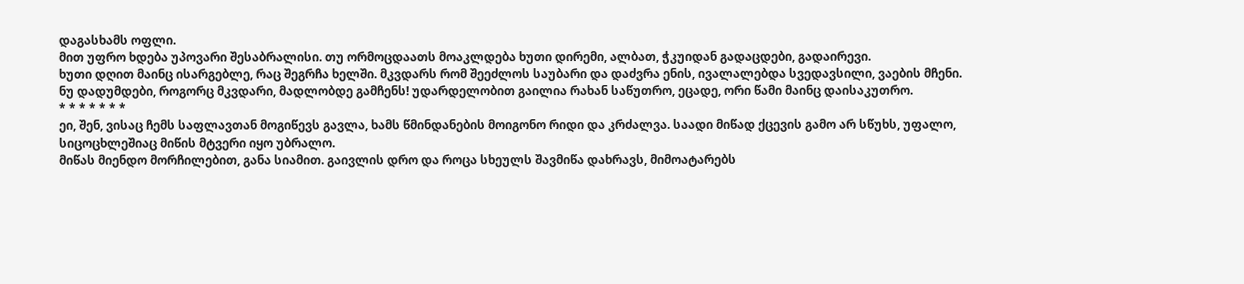დაგასხამს ოფლი.
მით უფრო ხდება უპოვარი შესაბრალისი. თუ ორმოცდაათს მოაკლდება ხუთი დირემი, ალბათ, ჭკუიდან გადაცდები, გადაირევი.
ხუთი დღით მაინც ისარგებლე, რაც შეგრჩა ხელში. მკვდარს რომ შეეძლოს საუბარი და დაძვრა ენის, ივალალებდა სვედავსილი, ვაების მჩენი.
ნუ დადუმდები, როგორც მკვდარი, მადლობდე გამჩენს! უდარდელობით გაილია რახან საწუთრო, ეცადე, ორი წამი მაინც დაისაკუთრო.
* * * * * * *
ეი, შენ, ვისაც ჩემს საფლავთან მოგიწევს გავლა, ხამს წმინდანების მოიგონო რიდი და კრძალვა. საადი მიწად ქცევის გამო არ სწუხს, უფალო, სიცოცხლეშიაც მიწის მტვერი იყო უბრალო.
მიწას მიენდო მორჩილებით, განა სიამით. გაივლის დრო და როცა სხეულს შავმიწა დახრავს, მიმოატარებს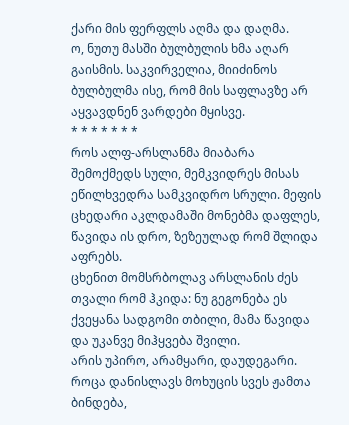ქარი მის ფერფლს აღმა და დაღმა.
ო, ნუთუ მასში ბულბულის ხმა აღარ გაისმის. საკვირველია, მიიძინოს ბულბულმა ისე, რომ მის საფლავზე არ აყვავდნენ ვარდები მყისვე.
* * * * * * *
როს ალფ-არსლანმა მიაბარა შემოქმედს სული, მემკვიდრეს მისას ეწილხვედრა სამკვიდრო სრული. მეფის ცხედარი აკლდამაში მონებმა დაფლეს, წავიდა ის დრო, ზეზეულად რომ შლიდა აფრებს.
ცხენით მომსრბოლავ არსლანის ძეს თვალი რომ ჰკიდა: ნუ გეგონება ეს ქვეყანა სადგომი თბილი, მამა წავიდა და უკანვე მიჰყვება შვილი.
არის უპირო, არამყარი, დაუდეგარი. როცა დანისლავს მოხუცის სვეს ჟამთა ბინდება,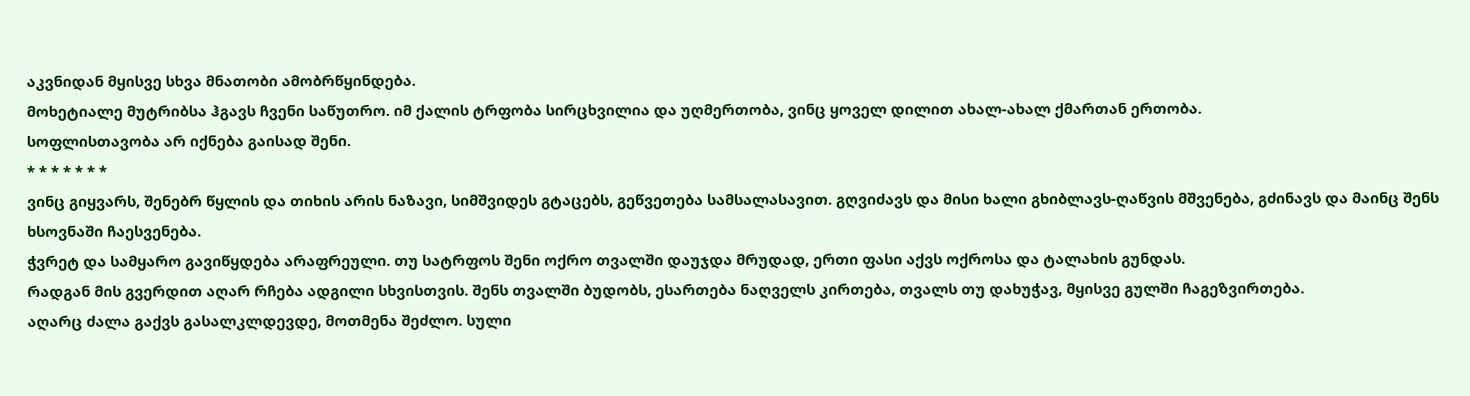აკვნიდან მყისვე სხვა მნათობი ამობრწყინდება.
მოხეტიალე მუტრიბსა ჰგავს ჩვენი საწუთრო. იმ ქალის ტრფობა სირცხვილია და უღმერთობა, ვინც ყოველ დილით ახალ-ახალ ქმართან ერთობა.
სოფლისთავობა არ იქნება გაისად შენი.
* * * * * * *
ვინც გიყვარს, შენებრ წყლის და თიხის არის ნაზავი, სიმშვიდეს გტაცებს, გეწვეთება სამსალასავით. გღვიძავს და მისი ხალი გხიბლავს-ღაწვის მშვენება, გძინავს და მაინც შენს ხსოვნაში ჩაესვენება.
ჭვრეტ და სამყარო გავიწყდება არაფრეული. თუ სატრფოს შენი ოქრო თვალში დაუჯდა მრუდად, ერთი ფასი აქვს ოქროსა და ტალახის გუნდას.
რადგან მის გვერდით აღარ რჩება ადგილი სხვისთვის. შენს თვალში ბუდობს, ესართება ნაღველს კირთება, თვალს თუ დახუჭავ, მყისვე გულში ჩაგეზვირთება.
აღარც ძალა გაქვს გასალკლდევდე, მოთმენა შეძლო. სული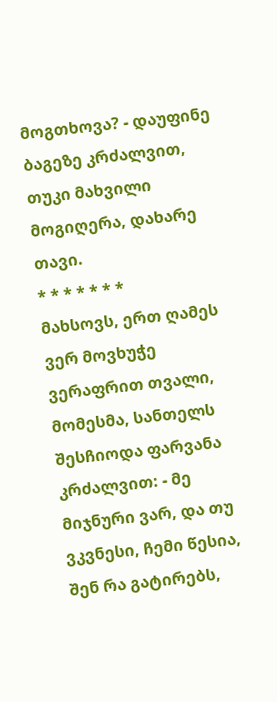მოგთხოვა? - დაუფინე ბაგეზე კრძალვით, თუკი მახვილი მოგიღერა, დახარე თავი.
* * * * * * *
მახსოვს, ერთ ღამეს ვერ მოვხუჭე ვერაფრით თვალი, მომესმა, სანთელს შესჩიოდა ფარვანა კრძალვით: - მე მიჯნური ვარ, და თუ ვკვნესი, ჩემი წესია, შენ რა გატირებს,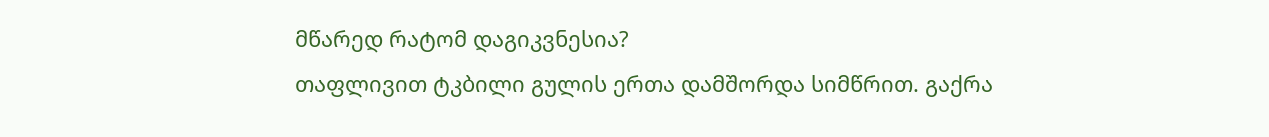მწარედ რატომ დაგიკვნესია?
თაფლივით ტკბილი გულის ერთა დამშორდა სიმწრით. გაქრა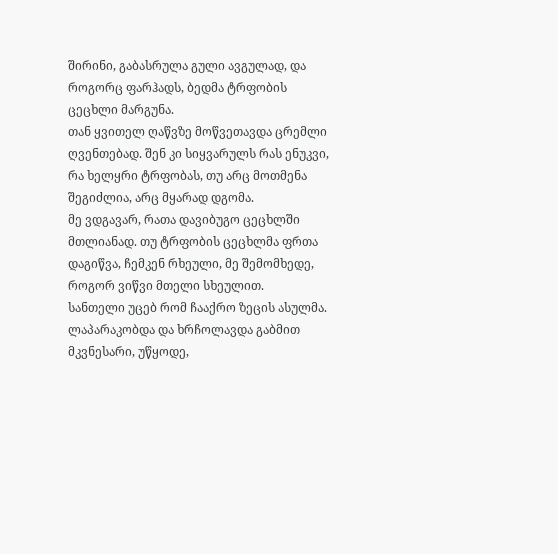შირინი, გაბასრულა გული ავგულად, და როგორც ფარჰადს, ბედმა ტრფობის ცეცხლი მარგუნა.
თან ყვითელ ღაწვზე მოწვეთავდა ცრემლი ღვენთებად. შენ კი სიყვარულს რას ენუკვი, რა ხელყრი ტრფობას, თუ არც მოთმენა შეგიძლია, არც მყარად დგომა.
მე ვდგავარ, რათა დავიბუგო ცეცხლში მთლიანად. თუ ტრფობის ცეცხლმა ფრთა დაგიწვა, ჩემკენ რხეული, მე შემომხედე, როგორ ვიწვი მთელი სხეულით.
სანთელი უცებ რომ ჩააქრო ზეცის ასულმა. ლაპარაკობდა და ხრჩოლავდა გაბმით მკვნესარი, უწყოდე,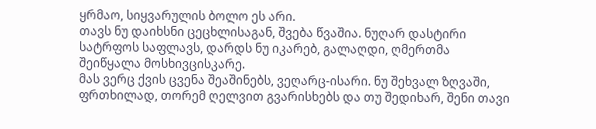ყრმაო, სიყვარულის ბოლო ეს არი.
თავს ნუ დაიხსნი ცეცხლისაგან, შვება წვაშია. ნუღარ დასტირი სატრფოს საფლავს, დარდს ნუ იკარებ, გალაღდი, ღმერთმა შეიწყალა მოსხივცისკარე.
მას ვერც ქვის ცვენა შეაშინებს, ვეღარც-ისარი. ნუ შეხვალ ზღვაში, ფრთხილად, თორემ ღელვით გვარისხებს და თუ შედიხარ, შენი თავი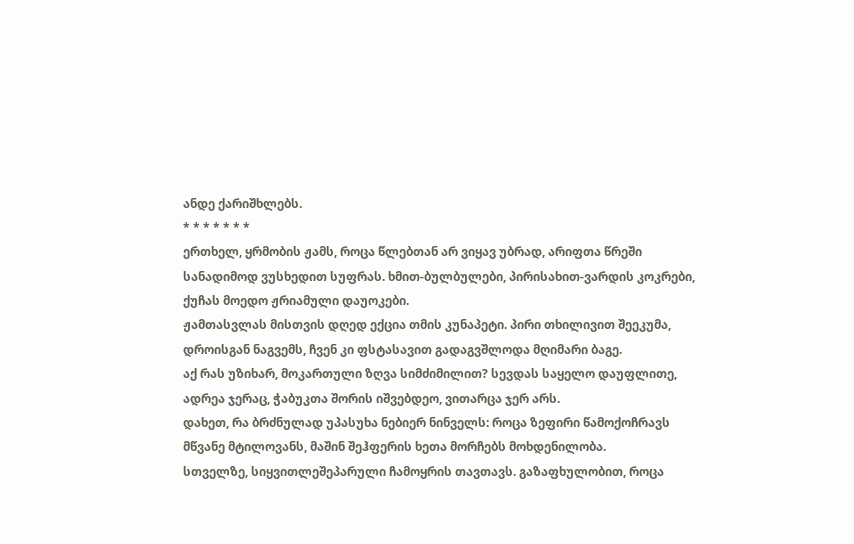ანდე ქარიშხლებს.
* * * * * * *
ერთხელ, ყრმობის ჟამს, როცა წლებთან არ ვიყავ უბრად, არიფთა წრეში სანადიმოდ ვუსხედით სუფრას. ხმით-ბულბულები, პირისახით-ვარდის კოკრები, ქუჩას მოედო ჟრიამული დაუოკები.
ჟამთასვლას მისთვის დღედ ექცია თმის კუნაპეტი. პირი თხილივით შეეკუმა, დროისგან ნაგვემს, ჩვენ კი ფსტასავით გადაგვშლოდა მღიმარი ბაგე.
აქ რას უზიხარ, მოკართული ზღვა სიმძიმილით? სევდას საყელო დაუფლითე, ადრეა ჯერაც, ჭაბუკთა შორის იშვებდეო, ვითარცა ჯერ არს.
დახეთ, რა ბრძნულად უპასუხა ნებიერ ნინველს: როცა ზეფირი წამოქოჩრავს მწვანე მტილოვანს, მაშინ შეჰფერის ხეთა მორჩებს მოხდენილობა.
სთველზე, სიყვითლეშეპარული ჩამოყრის თავთავს. გაზაფხულობით, როცა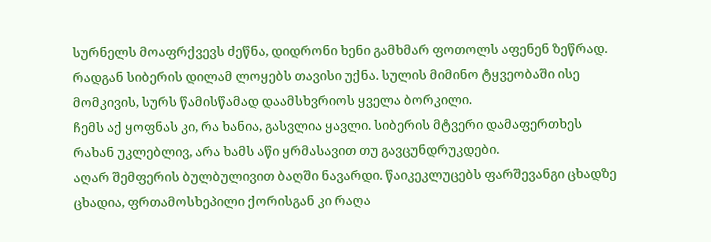სურნელს მოაფრქვევს ძეწნა, დიდრონი ხენი გამხმარ ფოთოლს აფენენ ზეწრად.
რადგან სიბერის დილამ ლოყებს თავისი უქნა. სულის მიმინო ტყვეობაში ისე მომკივის, სურს წამისწამად დაამსხვრიოს ყველა ბორკილი.
ჩემს აქ ყოფნას კი, რა ხანია, გასვლია ყავლი. სიბერის მტვერი დამაფერთხეს რახან უკლებლივ, არა ხამს აწი ყრმასავით თუ გავცუნდრუკდები.
აღარ შემფერის ბულბულივით ბაღში ნავარდი. წაიკეკლუცებს ფარშევანგი ცხადზე ცხადია, ფრთამოსხეპილი ქორისგან კი რაღა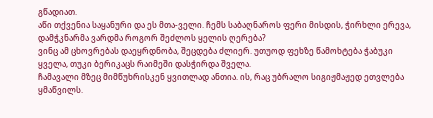გწადიათ.
აწი თქვენია საყანური და ეს მთა-ველი. ჩემს საბაღნაროს ფერი მისდის, ჭირხლი ერევა, დამჭკნარმა ვარდმა როგორ შეძლოს ყელის ღერება?
ვინც ამ ცხოვრებას დაეყრდნობა, შეცდება ძლიერ. უთუოდ ფეხზე წამოხტება ჭაბუკი ყველა, თუკი ბერიკაცს რაიმეში დასჭირდა შველა.
ჩამავალი მზეც მიმწუხრისკენ ყვითლად ანთია. ის, რაც უბრალო სიგიჟმაჟედ ეთვლება ყმაწვილს.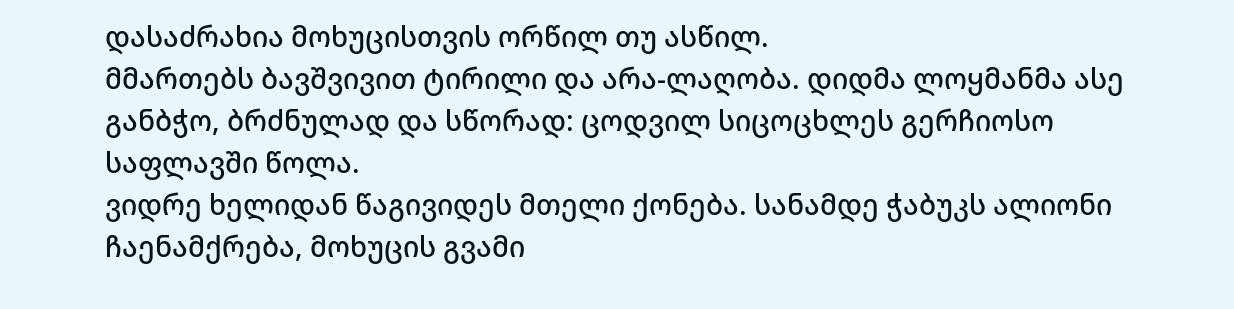დასაძრახია მოხუცისთვის ორწილ თუ ასწილ.
მმართებს ბავშვივით ტირილი და არა-ლაღობა. დიდმა ლოყმანმა ასე განბჭო, ბრძნულად და სწორად: ცოდვილ სიცოცხლეს გერჩიოსო საფლავში წოლა.
ვიდრე ხელიდან წაგივიდეს მთელი ქონება. სანამდე ჭაბუკს ალიონი ჩაენამქრება, მოხუცის გვამი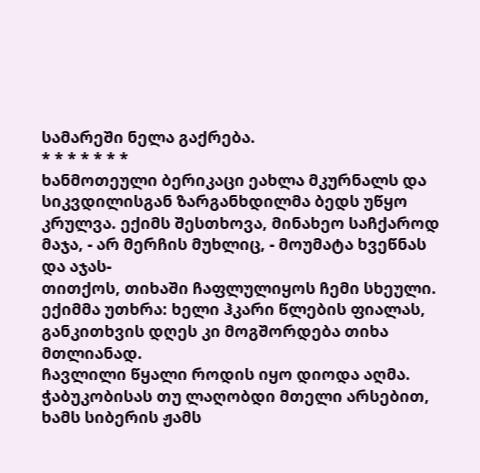სამარეში ნელა გაქრება.
* * * * * * *
ხანმოთეული ბერიკაცი ეახლა მკურნალს და სიკვდილისგან ზარგანხდილმა ბედს უწყო კრულვა. ექიმს შესთხოვა, მინახეო საჩქაროდ მაჯა, - არ მერჩის მუხლიც, - მოუმატა ხვეწნას და აჯას-
თითქოს, თიხაში ჩაფლულიყოს ჩემი სხეული. ექიმმა უთხრა: ხელი ჰკარი წლების ფიალას, განკითხვის დღეს კი მოგშორდება თიხა მთლიანად.
ჩავლილი წყალი როდის იყო დიოდა აღმა. ჭაბუკობისას თუ ლაღობდი მთელი არსებით, ხამს სიბერის ჟამს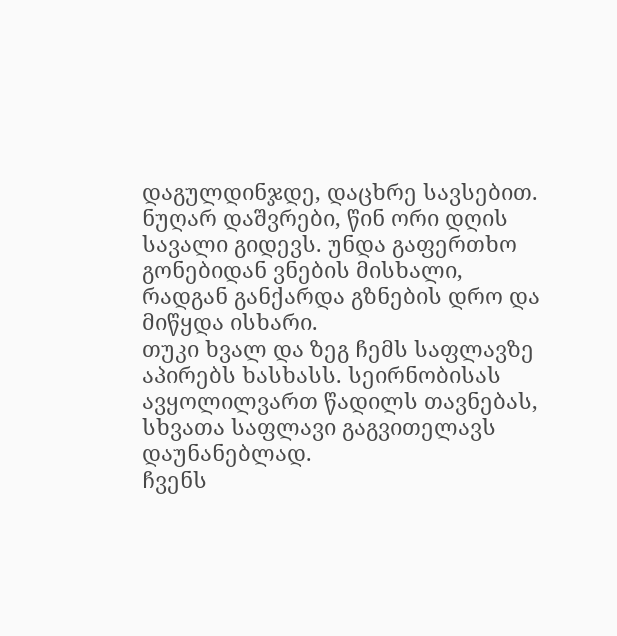დაგულდინჯდე, დაცხრე სავსებით.
ნუღარ დაშვრები, წინ ორი დღის სავალი გიდევს. უნდა გაფერთხო გონებიდან ვნების მისხალი, რადგან განქარდა გზნების დრო და მიწყდა ისხარი.
თუკი ხვალ და ზეგ ჩემს საფლავზე აპირებს ხასხასს. სეირნობისას ავყოლილვართ წადილს თავნებას, სხვათა საფლავი გაგვითელავს დაუნანებლად.
ჩვენს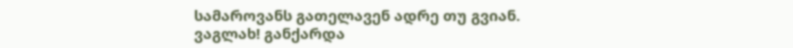სამაროვანს გათელავენ ადრე თუ გვიან. ვაგლახ! განქარდა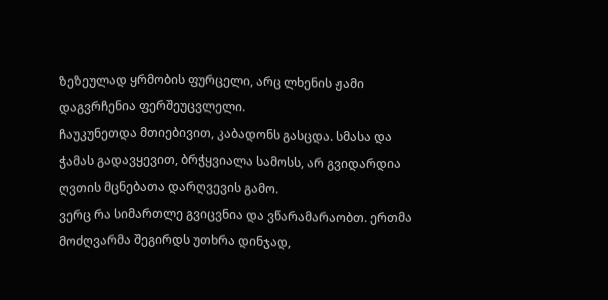ზეზეულად ყრმობის ფურცელი, არც ლხენის ჟამი დაგვრჩენია ფერშეუცვლელი.
ჩაუკუნეთდა მთიებივით, კაბადონს გასცდა. სმასა და ჭამას გადავყევით, ბრჭყვიალა სამოსს, არ გვიდარდია ღვთის მცნებათა დარღვევის გამო.
ვერც რა სიმართლე გვიცვნია და ვწარამარაობთ. ერთმა მოძღვარმა შეგირდს უთხრა დინჯად,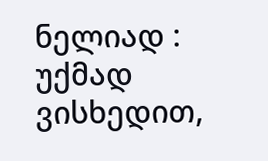ნელიად : უქმად ვისხედით,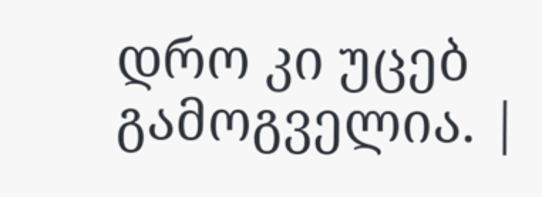დრო კი უცებ გამოგველია. |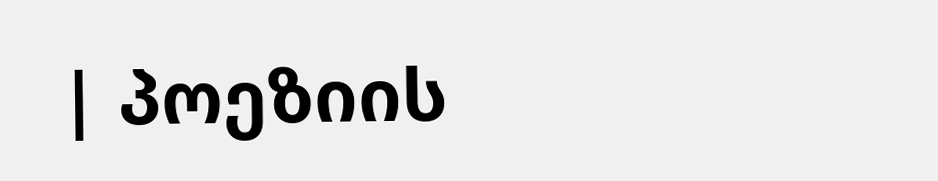| პოეზიის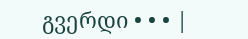გვერდი • • • |